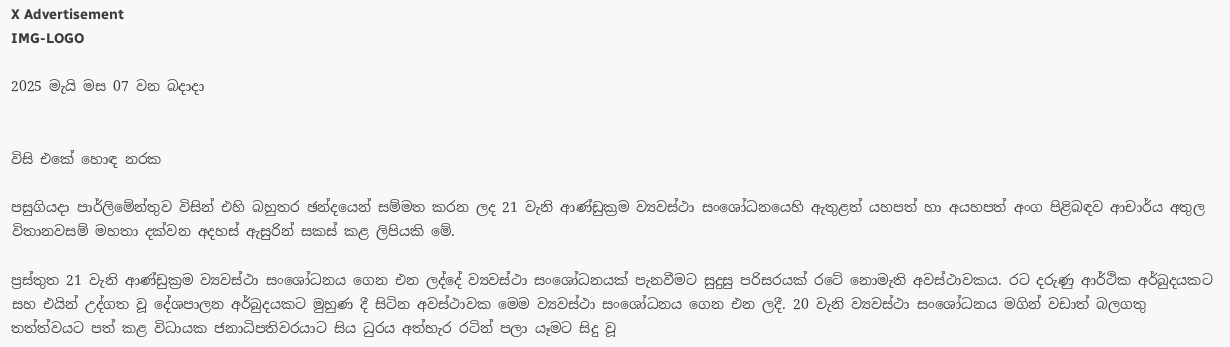X Advertisement
IMG-LOGO

2025 මැයි මස 07 වන බදාදා


විසි එකේ හොඳ නරක

පසුගියදා පාර්ලිමේන්තුව විසින් එහි බහුතර ඡන්දයෙන් සම්මත කරන ලද 21 වැනි ආණ්ඩුක්‍රම ව්‍යවස්ථා සංශෝධනයෙහි ඇතුළත් යහපත් හා අයහපත් අංග පිළිබඳව ආචාර්ය අතුල විතානවසම් මහතා දක්වන අදහස් ඇසුරින් සකස් කළ ලිපියකි මේ.

ප්‍රස්තුත 21 වැනි ආණ්ඩුක්‍රම ව්‍යවස්ථා සංශෝධනය ගෙන එන ලද්දේ ව්‍යවස්ථා සංශෝධනයක් පැනවීමට සුදුසු පරිසරයක් රටේ නොමැති අවස්ථාවකය. රට දරුණු ආර්ථික අර්බුදයකට සහ එයින් උද්ගත වූ දේශපාලන අර්බුදයකට මුහුණ දී සිටින අවස්ථාවක මෙම ව්‍යවස්ථා සංශෝධනය ගෙන එන ලදී. 20 වැනි ව්‍යවස්ථා සංශෝධනය මගින් වඩාත් බලගතු තත්ත්වයට පත් කළ විධායක ජනාධිපතිවරයාට සිය ධුරය අත්හැර රටින් පලා යෑමට සිදු වූ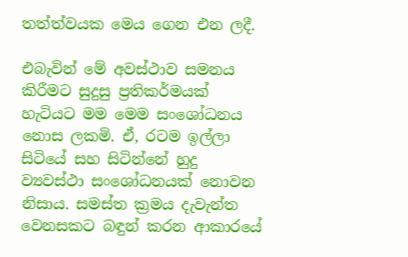තත්ත්වයක මෙය ගෙන එන ලදී.

එබැවින් මේ අවස්ථාව සමනය කිරීමට සුදුසු ප්‍රතිකර්මයක් හැටියට මම මෙම සංශෝධනය නොස ලකමි. ඒ, රටම ඉල්ලා සිටියේ සහ සිටින්නේ හුදු ව්‍යවස්ථා සංශෝධනයක් නොවන නිසාය. සමස්ත ක්‍රමය දැවැන්ත වෙනසකට බඳුන් කරන ආකාරයේ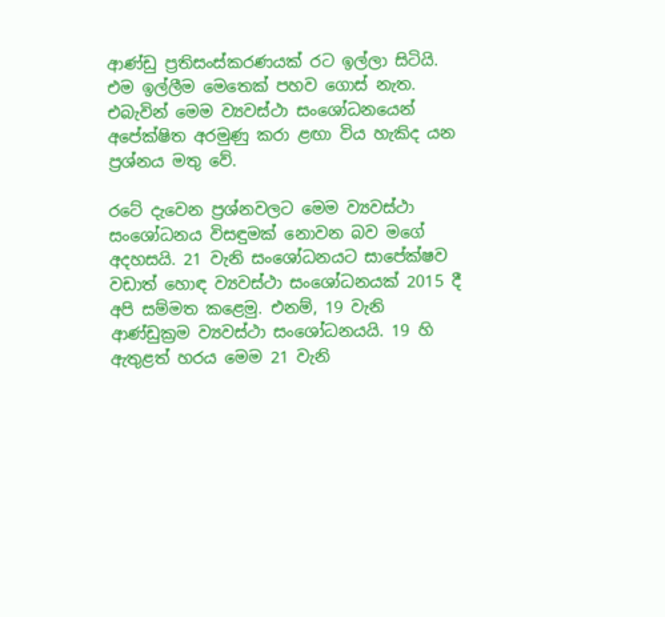ආණ්ඩු ප්‍රතිසංස්කරණයක් රට ඉල්ලා සිටියි. එම ඉල්ලීම මෙතෙක් පහව ගොස් නැත. එබැවින් මෙම ව්‍යවස්ථා සංශෝධනයෙන් අපේක්ෂිත අරමුණු කරා ළඟා විය හැකිද යන ප්‍රශ්නය මතු වේ.

රටේ දැවෙන ප්‍රශ්නවලට මෙම ව්‍යවස්ථා සංශෝධනය විසඳුමක් නොවන බව මගේ අදහසයි. 21 වැනි සංශෝධනයට සාපේක්ෂව වඩාත් හොඳ ව්‍යවස්ථා සංශෝධනයක් 2015 දී අපි සම්මත කළෙමු. එනම්, 19 වැනි ආණ්ඩුක්‍රම ව්‍යවස්ථා සංශෝධනයයි. 19 හි ඇතුළත් හරය මෙම 21 වැනි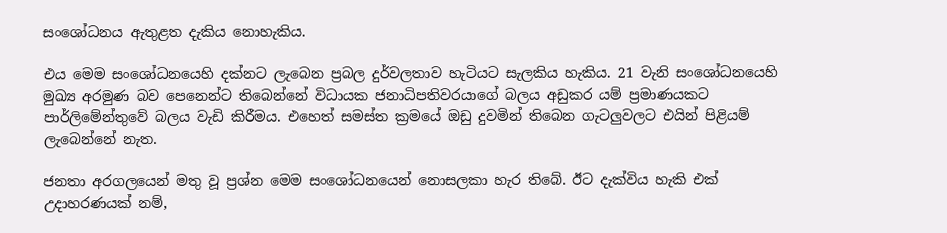සංශෝධනය ඇතුළත දැකිය නොහැකිය.

එය මෙම සංශෝධනයෙහි දක්නට ලැබෙන ප්‍රබල දුර්වලතාව හැටියට සැලකිය හැකිය. 21 වැනි සංශෝධනයෙහි මුඛ්‍ය අරමුණ බව පෙනෙන්ට තිබෙන්නේ විධායක ජනාධිපතිවරයාගේ බලය අඩුකර යම් ප්‍රමාණයකට පාර්ලිමේන්තුවේ බලය වැඩි කිරීමය. එහෙත් සමස්ත ක්‍රමයේ ඔඩු දුවමින් තිබෙන ගැටලුවලට එයින් පිළියම් ලැබෙන්නේ නැත.

ජනතා අරගලයෙන් මතු වූ ප්‍රශ්න මෙම සංශෝධනයෙන් නොසලකා හැර තිබේ. ඊට දැක්විය හැකි එක් උදාහරණයක් නම්,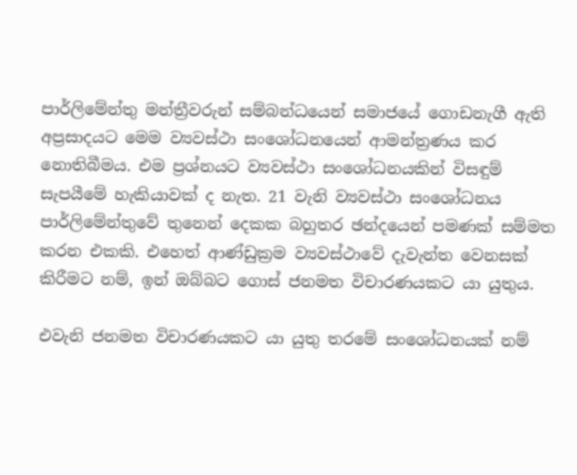පාර්ලිමේන්තු මන්ත්‍රීවරුන් සම්බන්ධයෙන් සමාජයේ ගොඩනැගී ඇති අප්‍රසාදයට මෙම ව්‍යවස්ථා සංශෝධනයෙන් ආමන්ත්‍රණය කර නොතිබීමය. එම ප්‍රශ්නයට ව්‍යවස්ථා සංශෝධනයකින් විසඳුම් සැපයීමේ හැකියාවක් ද නැත. 21 වැනි ව්‍යවස්ථා සංශෝධනය පාර්ලිමේන්තුවේ තුනෙන් දෙකක බහුතර ඡන්දයෙන් පමණක් සම්මත කරන එකකි. එහෙත් ආණ්ඩුක්‍රම ව්‍යවස්ථාවේ දැවැන්ත වෙනසක් කිරීමට නම්, ඉන් ඔබ්බට ගොස් ජනමත විචාරණයකට යා යුතුය.

එවැනි ජනමත විචාරණයකට යා යුතු තරමේ සංශෝධනයක් නම්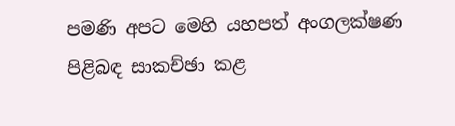පමණි අපට මෙහි යහපත් අංගලක්ෂණ පිළිබඳ සාකච්ඡා කළ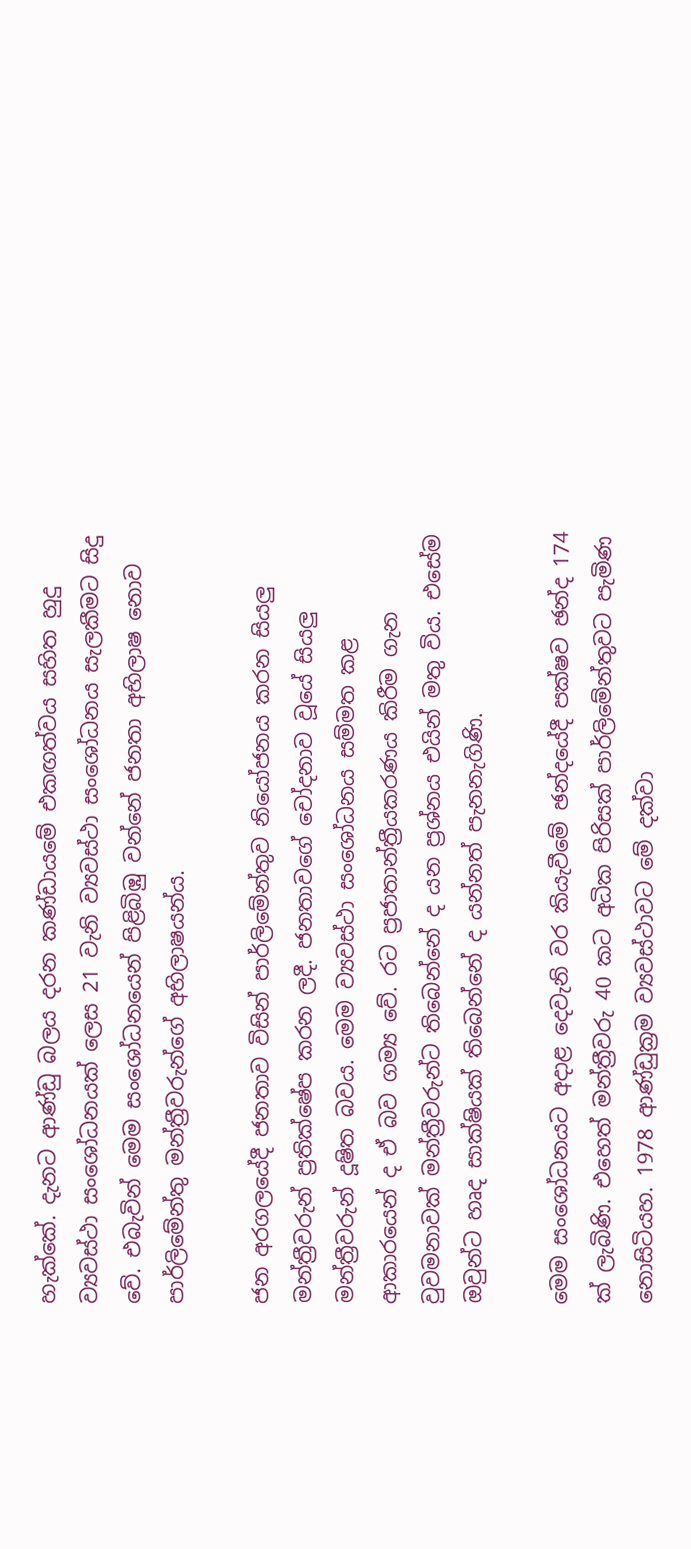හැක්කේ. දැනට ආණ්ඩු බලය දරන කණ්ඩායමේ එකඟත්වය සහිත හුදු ව්‍යවස්ථා සංශෝධනයක් ලෙස 21 වැනි ව්‍යවස්ථා සංශෝධනය සැලකීමට සිදු වේ. එබැවින් මෙම සංශෝධනයෙන් පිළිබිඹු වන්නේ ජනතා අභිලාෂ නොව පාර්ලිමේන්තු මන්ත්‍රීවරුන්ගේ අභිලාෂයන්ය.

ජන අරගලයේදී ජනතාව විසින් පාර්ලිමේන්තුව නියෝජනය කරන සියලු මන්ත්‍රීවරුන් ප්‍රතික්ෂේප කරන ලදී. ජනතාවගේ චෝදනාව වූයේ සියලු මන්ත්‍රීවරුන් දූෂිත බවය. මෙම ව්‍යවස්ථා සංශෝධනය සම්මත කළ ආකාරයෙන් ද ඒ බව ගම්‍ය වේ. රට ප්‍රජාතාන්ත්‍රීයකරණය කිරීම ගැන වුවමනාවක් මන්ත්‍රීවරුන්ට තිබෙන්නේ ද යන ප්‍රශ්නය එයින් මතු විය. එසේම ඔවුන්ට හෘද සාක්ෂියක් තිබෙන්නේ ද යන්නත් පැනනැගිණි.

මෙම සංශෝධනයට අදාළ දෙවැනි වර කියැවීමේ ඡන්දයේදී පක්ෂව ඡන්ද 174 ක් ලැබිණි. එහෙත් මන්ත්‍රීවරු 40 කට අධික පිරිසක් පාර්ලිමේන්තුවට පැමිණ නොසිටියහ. 1978 ආණ්ඩුක්‍රම ව්‍යවස්ථාවට මේ දක්වා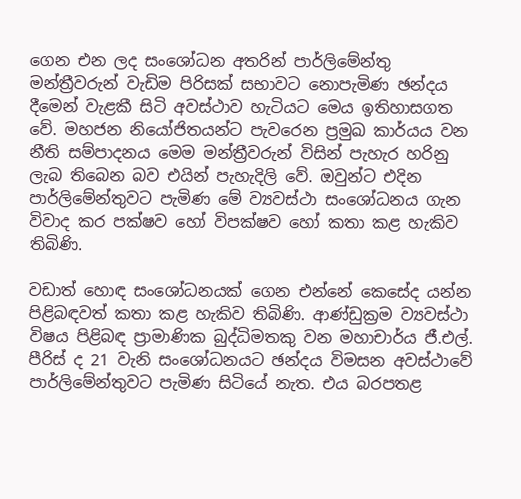ගෙන එන ලද සංශෝධන අතරින් පාර්ලිමේන්තු මන්ත්‍රීවරුන් වැඩිම පිරිසක් සභාවට නොපැමිණ ඡන්දය දීමෙන් වැළකී සිටි අවස්ථාව හැටියට මෙය ඉතිහාසගත වේ. මහජන නියෝජිතයන්ට පැවරෙන ප්‍රමුඛ කාර්යය වන නීති සම්පාදනය මෙම මන්ත්‍රීවරුන් විසින් පැහැර හරිනු ලැබ තිබෙන බව එයින් පැහැදිලි වේ. ඔවුන්ට එදින පාර්ලිමේන්තුවට පැමිණ මේ ව්‍යවස්ථා සංශෝධනය ගැන විවාද කර පක්ෂව හෝ විපක්ෂව හෝ කතා කළ හැකිව තිබිණි.

වඩාත් හොඳ සංශෝධනයක් ගෙන එන්නේ කෙසේද යන්න පිළිබඳවත් කතා කළ හැකිව තිබිණි. ආණ්ඩුක්‍රම ව්‍යවස්ථා විෂය පිළිබඳ ප්‍රාමාණික බුද්ධිමතකු වන මහාචාර්ය ජී.එල්. පීරිස් ද 21 වැනි සංශෝධනයට ඡන්දය විමසන අවස්ථාවේ පාර්ලිමේන්තුවට පැමිණ සිටියේ නැත. එය බරපතළ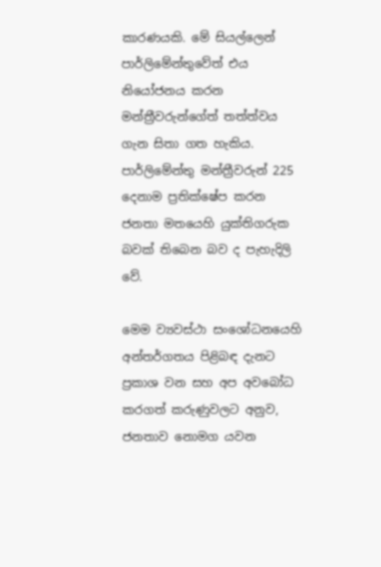කාරණයකි. මේ සියල්ලෙන් පාර්ලිමේන්තුවේත් එය නියෝජනය කරන මන්ත්‍රීවරුන්ගේත් තත්ත්වය ගැන සිතා ගත හැකිය. පාර්ලිමේන්තු මන්ත්‍රීවරුන් 225 දෙනාම ප්‍රතික්ෂේප කරන ජනතා මතයෙහි යුක්තිගරුක බවක් තිබෙන බව ද පැහැදිලි වේ.

මෙම ව්‍යවස්ථා සංශෝධනයෙහි අන්තර්ගතය පිළිබඳ දැනට ප්‍රකාශ වන සහ අප අවබෝධ කරගත් කරුණුවලට අනුව, ජනතාව නොමග යවන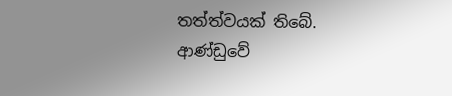තත්ත්වයක් තිබේ. ආණ්ඩුවේ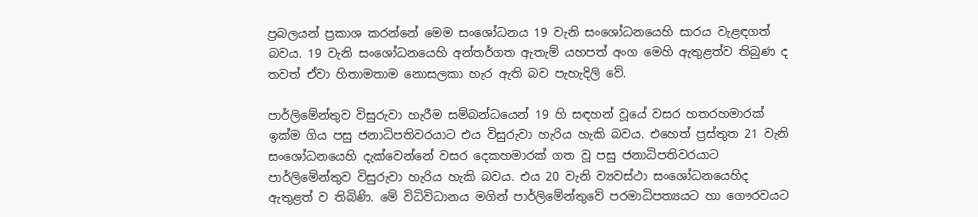ප්‍රබලයන් ප්‍රකාශ කරන්නේ මෙම සංශෝධනය 19 වැනි සංශෝධනයෙහි සාරය වැළඳගත් බවය. 19 වැනි සංශෝධනයෙහි අන්තර්ගත ඇතැම් යහපත් අංග මෙහි ඇතුළත්ව තිබුණ ද තවත් ඒවා හිතාමතාම නොසලකා හැර ඇති බව පැහැදිලි වේ.

පාර්ලිමේන්තුව විසුරුවා හැරීම සම්බන්ධයෙන් 19 හි සඳහන් වූයේ වසර හතරහමාරක් ඉක්ම ගිය පසු ජනාධිපතිවරයාට එය විසුරුවා හැරිය හැකි බවය. එහෙත් ප්‍රස්තුත 21 වැනි සංශෝධනයෙහි දැක්වෙන්නේ වසර දෙකහමාරක් ගත වූ පසු ජනාධිපතිවරයාට පාර්ලිමේන්තුව විසුරුවා හැරිය හැකි බවය. එය 20 වැනි ව්‍යවස්ථා සංශෝධනයෙහිද ඇතුළත් ව තිබිණි. මේ විධිවිධානය මගින් පාර්ලිමේන්තුවේ පරමාධිපත්‍යයට හා ගෞරවයට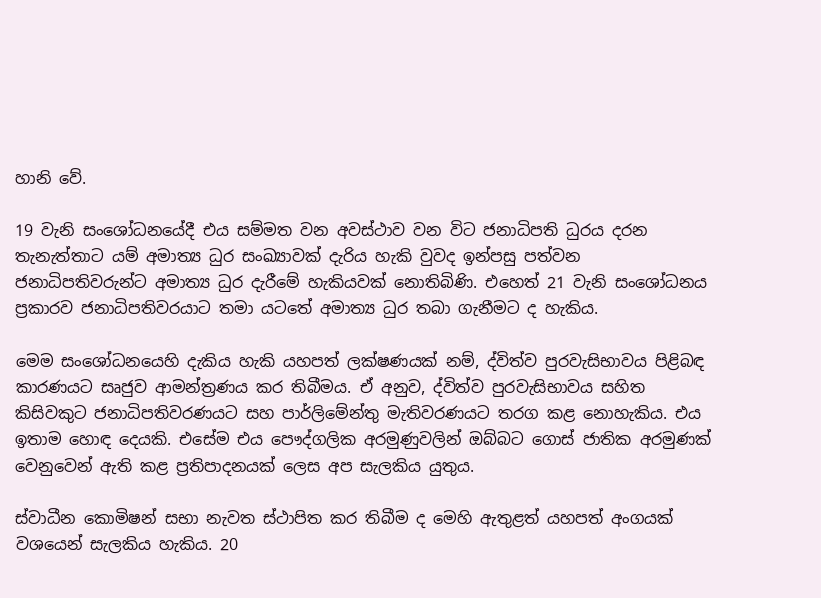හානි වේ.

19 වැනි සංශෝධනයේදී එය සම්මත වන අවස්ථාව වන විට ජනාධිපති ධුරය දරන තැනැත්තාට යම් අමාත්‍ය ධුර සංඛ්‍යාවක් දැරිය හැකි වුවද ඉන්පසු පත්වන ජනාධිපතිවරුන්ට අමාත්‍ය ධුර දැරීමේ හැකියවක් නොතිබිණි. එහෙත් 21 වැනි සංශෝධනය ප්‍රකාරව ජනාධිපතිවරයාට තමා යටතේ අමාත්‍ය ධුර තබා ගැනීමට ද හැකිය.

මෙම සංශෝධනයෙහි දැකිය හැකි යහපත් ලක්ෂණයක් නම්, ද්විත්ව පුරවැසිභාවය පිළිබඳ කාරණයට සෘජුව ආමන්ත්‍රණය කර තිබීමය. ඒ අනුව, ද්විත්ව පුරවැසිභාවය සහිත කිසිවකුට ජනාධිපතිවරණයට සහ පාර්ලිමේන්තු මැතිවරණයට තරග කළ නොහැකිය. එය ඉතාම හොඳ දෙයකි. එසේම එය පෞද්ගලික අරමුණුවලින් ඔබ්බට ගොස් ජාතික අරමුණක් වෙනුවෙන් ඇති කළ ප්‍රතිපාදනයක් ලෙස අප සැලකිය යුතුය.

ස්වාධීන කොමිෂන් සභා නැවත ස්ථාපිත කර තිබීම ද මෙහි ඇතුළත් යහපත් අංගයක් වශයෙන් සැලකිය හැකිය. 20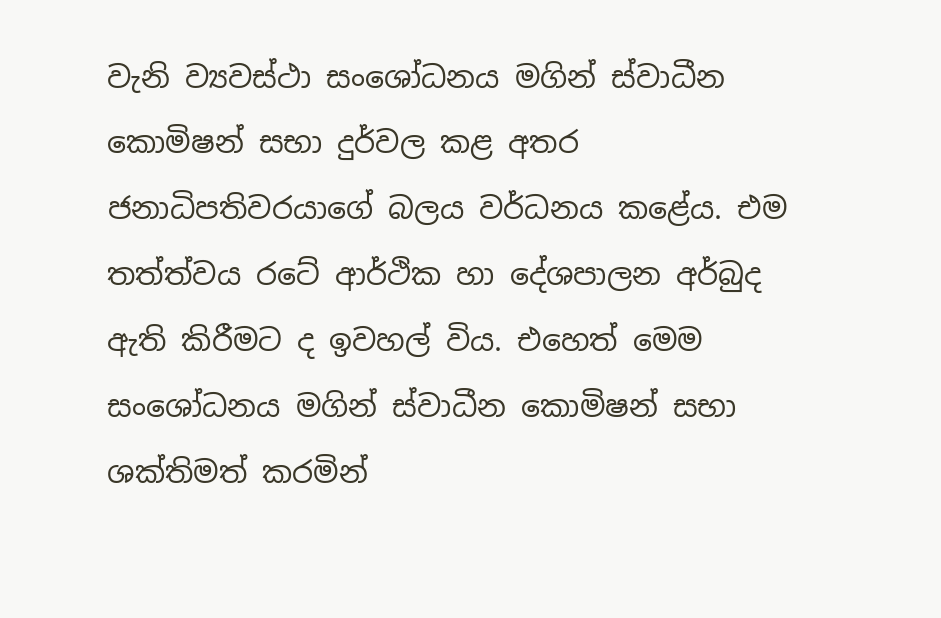වැනි ව්‍යවස්ථා සංශෝධනය මගින් ස්වාධීන කොමිෂන් සභා දුර්වල කළ අතර ජනාධිපතිවරයාගේ බලය වර්ධනය කළේය. එම තත්ත්වය රටේ ආර්ථික හා දේශපාලන අර්බුද ඇති කිරීමට ද ඉවහල් විය. එහෙත් මෙම සංශෝධනය මගින් ස්වාධීන කොමිෂන් සභා ශක්තිමත් කරමින්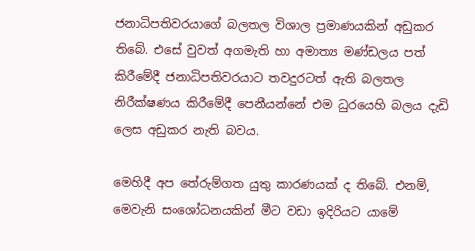ජනාධිපතිවරයාගේ බලතල විශාල ප්‍රමාණයකින් අඩුකර තිබේ. එසේ වුවත් අගමැති හා අමාත්‍ය මණ්ඩලය පත් කිරීමේදී ජනාධිපතිවරයාට තවදුරටත් ඇති බලතල නිරීක්ෂණය කිරීමේදී පෙනීයන්නේ එම ධුරයෙහි බලය දැඩි ලෙස අඩුකර නැති බවය.

මෙහිදී අප තේරුම්ගත යුතු කාරණයක් ද තිබේ. එනම්, මෙවැනි සංශෝධනයකින් මීට වඩා ඉදිරියට යාමේ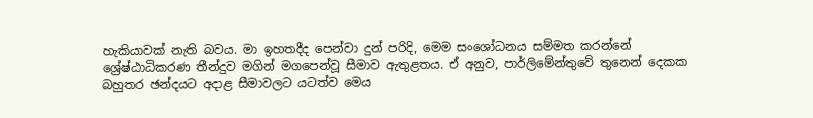හැකියාවක් නැති බවය. මා ඉහතදීද පෙන්වා දුන් පරිදි, මෙම සංශෝධනය සම්මත කරන්නේ ශ්‍රේෂ්ඨාධිකරණ තීන්දුව මගින් මගපෙන්වූ සීමාව ඇතුළතය. ඒ අනුව, පාර්ලිමේන්තුවේ තුනෙන් දෙකක බහුතර ඡන්දයට අදාළ සීමාවලට යටත්ව මෙය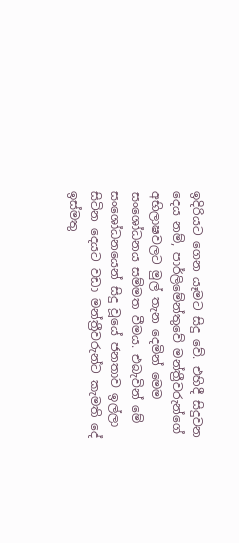ඉදිරියට ගෙන යෑමට සිදු වේ. එහිදී සිදුවන දෙය නම්, පාර්ලිමේන්තුවේ මන්ත්‍රීවරුන්ගේ අභිලාෂවලට මුල් තැන දෙමින් මෙම සංශෝධනය සම්මත වීමය. එබැවින් මේ සංශෝධනයෙන් සිදු වූයේ ජනතාව ඉල්ලා සිටින දෙයට වඩා මන්ත්‍රීවරුන්ට කැමති දේ ඉස්මතු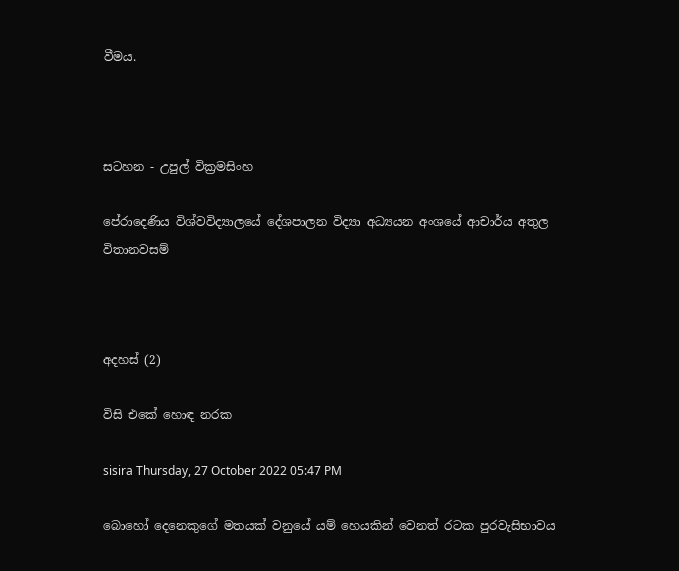වීමය.



සටහන - උපුල් වික්‍රමසිංහ

පේරාදෙණිය විශ්වවිද්‍යාලයේ දේශපාලන විද්‍යා අධ්‍යයන අංශයේ ආචාර්ය අතුල විතානවසම්



අදහස් (2)

විසි එකේ හොඳ නරක

sisira Thursday, 27 October 2022 05:47 PM

බොහෝ දෙනෙකුගේ මතයක් වනුයේ යම් හෙයකින් වෙනත් රටක පුරවැසිභාවය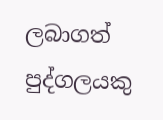ලබාගත් පුද්ගලයකු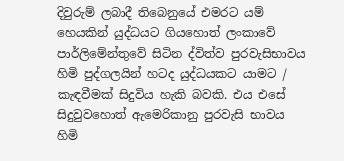දිවුරුම් ලබාදී තිබෙනුයේ එමරට යම් හෙයකින් යුද්ධයට ගියහොත් ලංකාවේ පාර්ලිමේන්තුවේ සිටින ද්විත්ව පුරවැසිභාවය හිමි පුද්ගලයින් හටද යුද්ධයකට යාමට / කැඳවීමක් සිදුවිය හැකි බවකි. එය එසේ සිදුවුවහොත් ඇමෙරිකානු පුරවැසි භාවය හිමි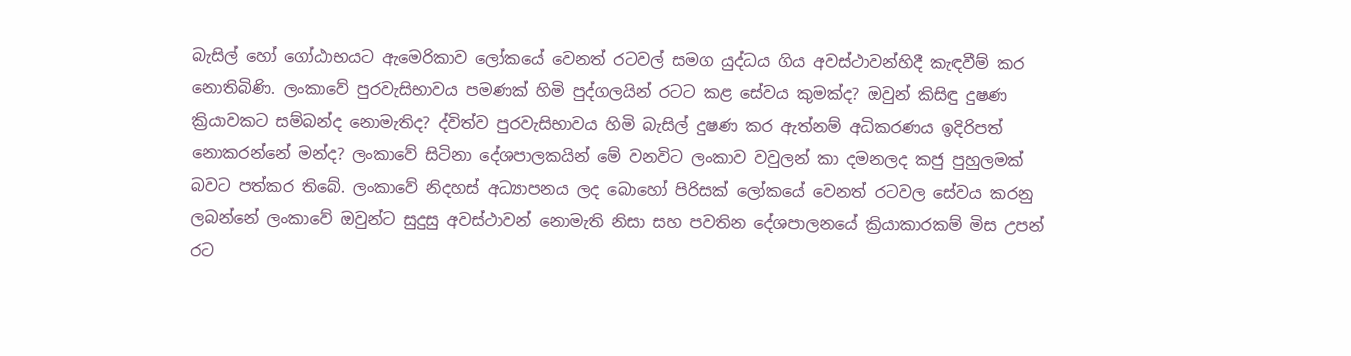බැසිල් හෝ ගෝඨාභයට ඇමෙරිකාව ලෝකයේ වෙනත් රටවල් සමග යුද්ධය ගිය අවස්ථාවන්හිදී කැඳවීම් කර නොතිබිණි. ලංකාවේ පුරවැසිභාවය පමණක් හිමි පුද්ගලයින් රටට කළ සේවය කුමක්ද? ඔවුන් කිසිඳු දුෂණ ක්‍රියාවකට සම්බන්ද නොමැතිද? ද්විත්ව පුරවැසිභාවය හිමි බැසිල් දුෂණ කර ඇත්නම් අධිකරණය ඉදිරිපත් නොකරන්නේ මන්ද? ලංකාවේ සිටිනා දේශපාලකයින් මේ වනවිට ලංකාව වවුලන් කා දමනලද කජු පුහුලමක් බවට පත්කර තිබේ. ලංකාවේ නිදහස් අධ්‍යාපනය ලද බොහෝ පිරිසක් ලෝකයේ වෙනත් රටවල සේවය කරනු ලබන්නේ ලංකාවේ ඔවුන්ට සුදුසු අවස්ථාවන් නොමැති නිසා සහ පවතින දේශපාලනයේ ක්‍රියාකාරකම් මිස උපන් රට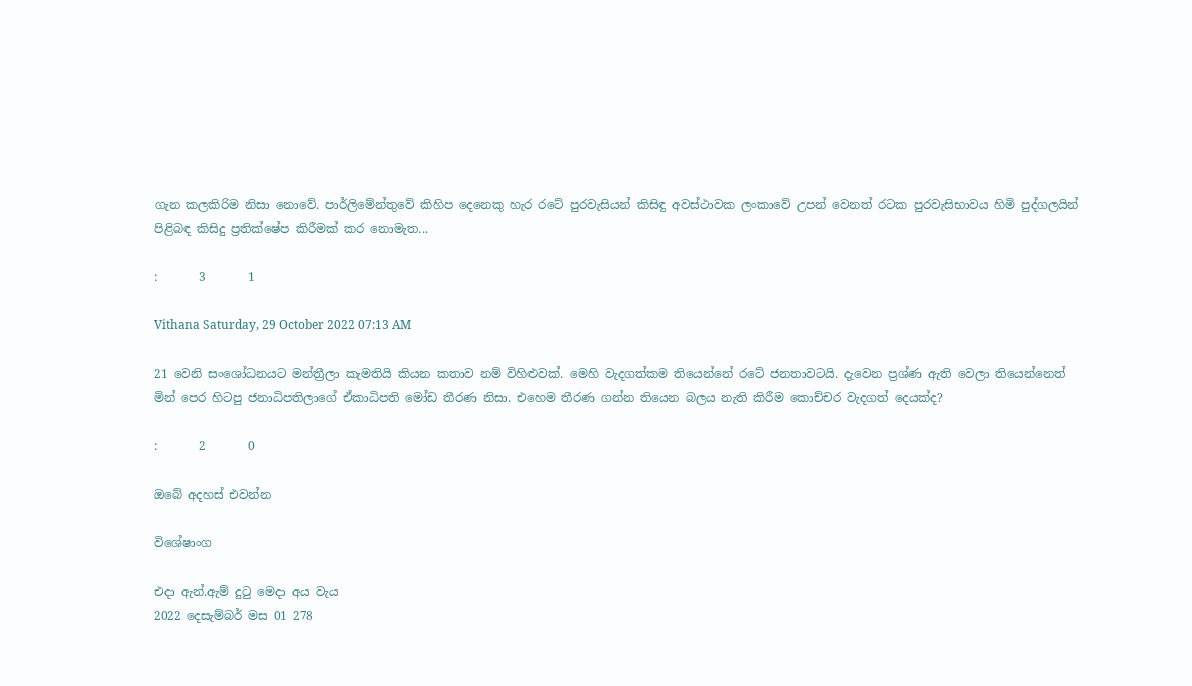ගැන කලකිරිම නිසා නොවේ. පාර්ලිමේන්තුවේ කිහිප දෙනෙකු හැර රටේ පුරවැසියන් කිසිඳු අවස්ථාවක ලංකාවේ උපන් වෙනත් රටක පුරවැසිභාවය හිමි පුද්ගලයින් පිළිබඳ කිසිදු ප්‍රතික්ෂේප කිරීමක් කර නොමැත...

:       3       1

Vithana Saturday, 29 October 2022 07:13 AM

21 වෙනි සංශෝධනයට මන්ත්‍රීලා කැමතියි කියන කතාව නම් විහිළුවක්. මෙහි වැදගත්කම තියෙන්නේ රටේ ජනතාවටයි. දැවෙන ප්‍රශ්ණ ඇති වෙලා තියෙන්නෙත් මින් පෙර හිටපු ජනාධිපතිලාගේ ඒකාධිපති මෝඩ තීරණ නිසා. එහෙම තීරණ ගන්න තියෙන බලය නැති කිරීම කොච්චර වැදගත් දෙයක්ද?

:       2       0

ඔබේ අදහස් එවන්න

විශේෂාංග

එදා ඇන්.ඇම් දුටු මෙදා අය වැය
2022 දෙසැම්බර් මස 01 278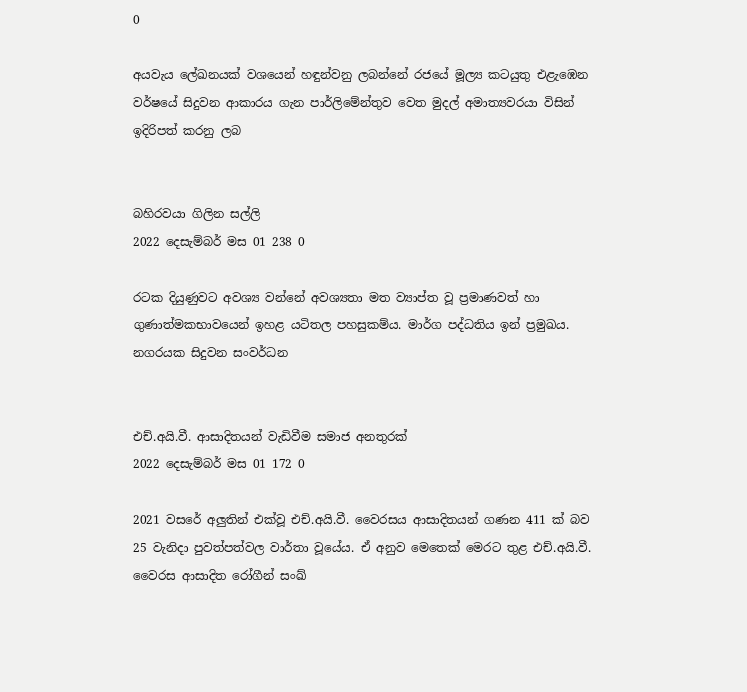0

අයවැය ලේඛනයක් වශයෙන් හඳුන්වනු ලබන්නේ රජයේ මූල්‍ය කටයුතු එළැඹෙන වර්ෂයේ සිදුවන ආකාරය ගැන පාර්ලිමේන්තුව වෙත මුදල් අමාත්‍යවරයා විසින් ඉදිරිපත් කරනු ලබ


බහිරවයා ගිලින සල්ලි
2022 දෙසැම්බර් මස 01 238 0

රටක දියුණුවට අවශ්‍ය වන්නේ අවශ්‍යතා මත ව්‍යාප්ත වූ ප්‍රමාණවත් හා ගුණාත්මකභාවයෙන් ඉහළ යටිතල පහසුකම්ය. මාර්ග පද්ධතිය ඉන් ප්‍රමුඛය. නගරයක සිදුවන සංවර්ධන


එච්.අයි.වී. ආසාදිතයන් වැඩිවීම සමාජ අනතුරක්
2022 දෙසැම්බර් මස 01 172 0

2021 වසරේ අලුතින් එක්වූ එච්.අයි.වී. වෛරසය ආසාදිතයන් ගණන 411 ක් බව 25 වැනිදා පුවත්පත්වල වාර්තා වූයේය. ඒ අනුව මෙතෙක් මෙරට තුළ එච්.අයි.වී. වෛරස ආසාදිත රෝගීන් සංඛ්‍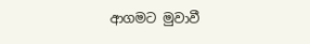ආගමට මුවාවී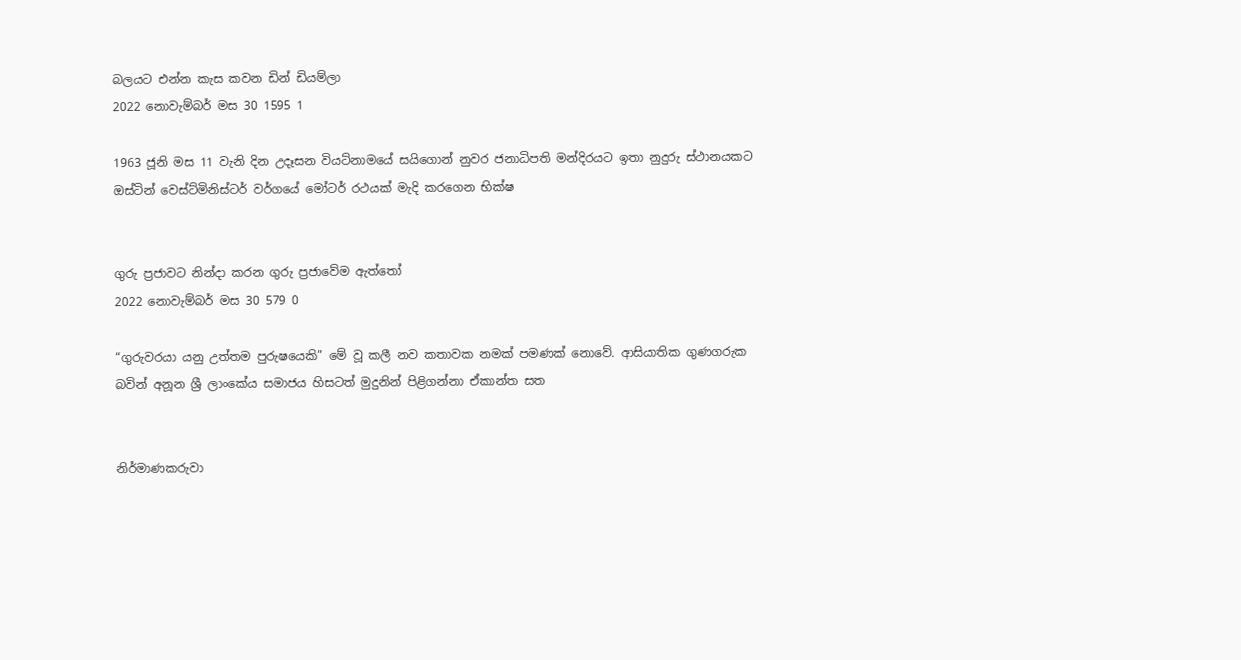බලයට එන්න කැස කවන ඩින් ඩියම්ලා
2022 නොවැම්බර් මස 30 1595 1

1963 ජූනි මස 11 වැනි දින උදෑසන වියට්නාමයේ සයිගොන් නුවර ජනාධිපති මන්දිරයට ඉතා නුදුරු ස්ථානයකට ඔස්ටින් වෙස්ට්මිනිස්ටර් වර්ගයේ මෝටර් රථයක් මැදි කරගෙන භික්ෂ


ගුරු ප්‍රජාවට නින්දා කරන ගුරු ප්‍රජාවේම ඇත්තෝ
2022 නොවැම්බර් මස 30 579 0

“ගුරුවරයා යනු උත්තම පුරුෂයෙකි” මේ වූ කලී නව කතාවක නමක් පමණක් නොවේ. ආසියාතික ගුණගරුක බවින් අනූන ශ්‍රී ලාංකේය සමාජය හිසටත් මුදුනින් පිළිගන්නා ඒකාන්ත සත


නිර්මාණකරුවා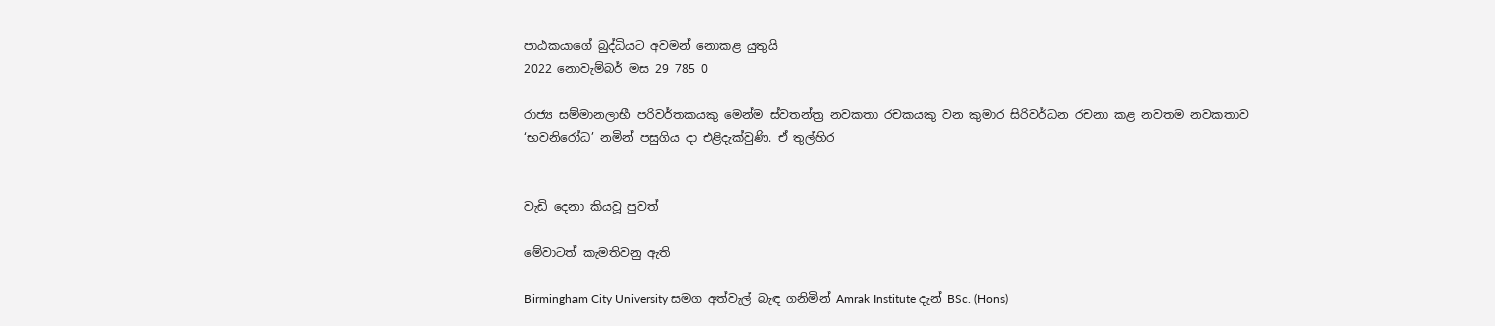පාඨකයාගේ බුද්ධියට අවමන් නොකළ යුතුයි
2022 නොවැම්බර් මස 29 785 0

රාජ්‍ය සම්මානලාභී පරිවර්තකයකු මෙන්ම ස්වතන්ත්‍ර නවකතා රචකයකු වන කුමාර සිරිවර්ධන රචනා කළ නවතම නවකතාව ‘භවනිරෝධ’ නමින් පසුගිය දා එළිදැක්වුණි. ඒ තුල්හිර


වැඩි දෙනා කියවූ පුවත්

මේවාටත් කැමතිවනු ඇති

Birmingham City University සමග අත්වැල් බැඳ ගනිමින් Amrak Institute දැන් BSc. (Hons)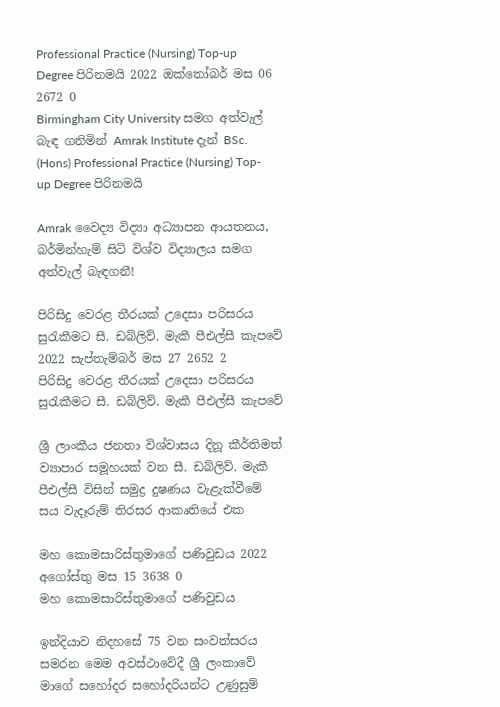Professional Practice (Nursing) Top-up Degree පිරිනමයි 2022 ඔක්තෝබර් මස 06 2672 0
Birmingham City University සමග අත්වැල් බැඳ ගනිමින් Amrak Institute දැන් BSc. (Hons) Professional Practice (Nursing) Top-up Degree පිරිනමයි

Amrak වෛද්‍ය විද්‍යා අධ්‍යාපන ආයතනය, බර්මින්හැම් සිටි විශ්ව විද්‍යාලය සමග අත්වැල් බැඳගනී!

පිරිසිදු වෙරළ තීරයක් උදෙසා පරිසරය සුරැකීමට සී. ඩබ්ලිව්. මැකී පීඑල්සී කැපවේ 2022 සැප්තැම්බර් මස 27 2652 2
පිරිසිදු වෙරළ තීරයක් උදෙසා පරිසරය සුරැකීමට සී. ඩබ්ලිව්. මැකී පීඑල්සී කැපවේ

ශ්‍රී ලාංකීය ජනතා විශ්වාසය දිනූ කීර්තිමත් ව්‍යාපාර සමූහයක් වන සී. ඩබ්ලිව්. මැකී පීඑල්සී විසින් සමුද්‍ර දුෂණය වැළැක්වීමේ සය වැදෑරුම් තිරසර ආකෘතියේ එක

මහ කොමසාරිස්තුමාගේ පණිවුඩය 2022 අගෝස්තු මස 15 3638 0
මහ කොමසාරිස්තුමාගේ පණිවුඩය

ඉන්දියාව නිදහසේ 75 වන සංවත්සරය සමරන මෙම අවස්ථාවේදී ශ්‍රී ලංකාවේ මාගේ සහෝදර සහෝදරියන්ට උණුසුම්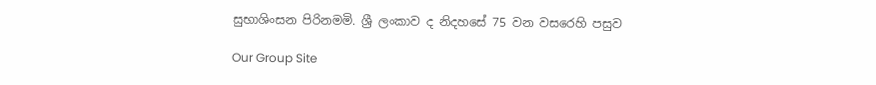සුභාශිංසන පිරිනමමි. ශ්‍රී ලංකාව ද නිදහසේ 75 වන වසරෙහි පසුව

Our Group Site